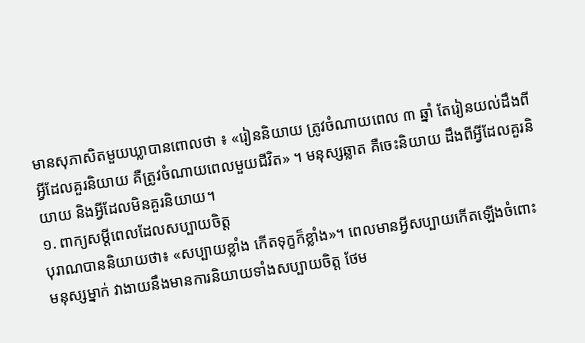មានសុភាសិតមួយឃ្លាបានពោលថា ៖ «រៀននិយាយ ត្រូវចំណាយពេល ៣ ឆ្នាំ តែរៀនយល់ដឹងពីអ្វីដែលគួរនិយាយ គឺត្រូវចំណាយពេលមួយជីវិត» ។ មនុស្សឆ្លាត គឺចេះនិយាយ ដឹងពីអ្វីដែលគួរនិយាយ និងអ្វីដែលមិនគួរនិយាយ។
១. ពាក្យសម្ដីពេលដែលសប្បាយចិត្ត
បុរាណបាននិយាយថា៖ «សប្បាយខ្លាំង កើតទុក្ខក៏ខ្លាំង»។ ពេលមានអ្វីសប្បាយកើតឡើងចំពោះមនុស្សម្នាក់ វាងាយនឹងមានការនិយាយទាំងសប្បាយចិត្ត ថែម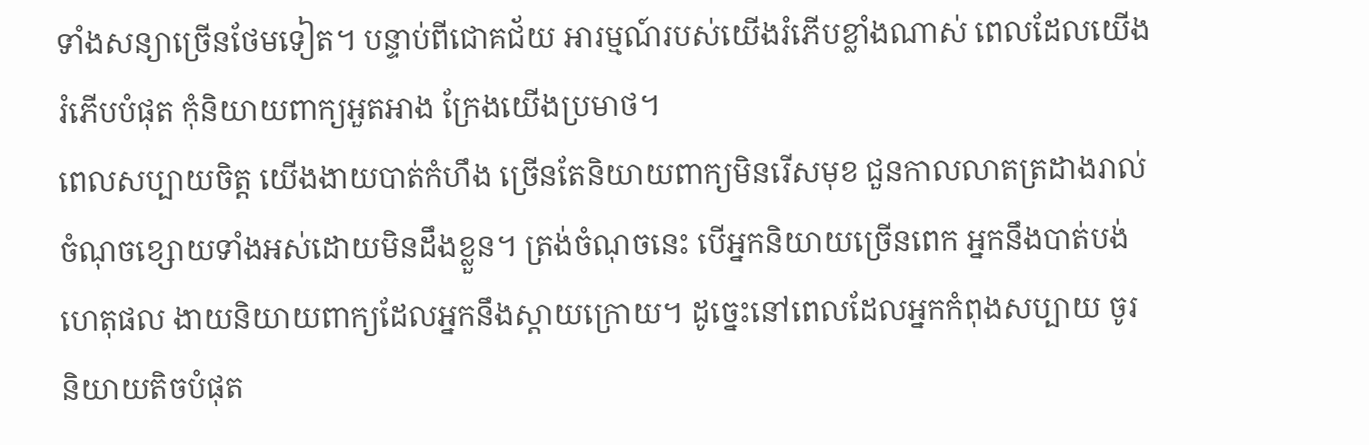ទាំងសន្យាច្រើនថែមទៀត។ បន្ទាប់ពីជោគជ័យ អារម្មណ៍របស់យើងរំភើបខ្លាំងណាស់ ពេលដែលយើងរំភើបបំផុត កុំនិយាយពាក្យអួតអាង ក្រែងយើងប្រមាថ។
ពេលសប្បាយចិត្ត យើងងាយបាត់កំហឹង ច្រើនតែនិយាយពាក្យមិនរើសមុខ ជួនកាលលាតត្រដាងរាល់ចំណុចខ្សោយទាំងអស់ដោយមិនដឹងខ្លួន។ ត្រង់ចំណុចនេះ បើអ្នកនិយាយច្រើនពេក អ្នកនឹងបាត់បង់ហេតុផល ងាយនិយាយពាក្យដែលអ្នកនឹងស្តាយក្រោយ។ ដូច្នេះនៅពេលដែលអ្នកកំពុងសប្បាយ ចូរនិយាយតិចបំផុត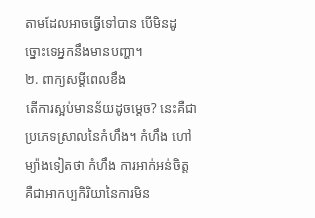តាមដែលអាចធ្វើទៅបាន បើមិនដូច្នោះទេអ្នកនឹងមានបញ្ហា។
២. ពាក្យសម្ដីពេលខឹង
តើការស្អប់មានន័យដូចម្តេច? នេះគឺជាប្រភេទស្រាលនៃកំហឹង។ កំហឹង ហៅម្យ៉ាងទៀតថា កំហឹង ការអាក់អន់ចិត្ត គឺជាអាកប្បកិរិយានៃការមិន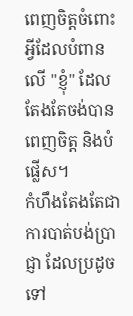ពេញចិត្តចំពោះអ្វីដែលបំពានលើ "ខ្ញុំ" ដែលតែងតែចង់បាន ពេញចិត្ត និងបំផ្លើស។
កំហឹងតែងតែជាការបាត់បង់ប្រាជ្ញា ដែលប្រដូចទៅ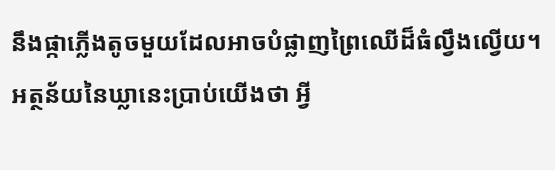នឹងផ្កាភ្លើងតូចមួយដែលអាចបំផ្លាញព្រៃឈើដ៏ធំល្វឹងល្វើយ។ អត្ថន័យនៃឃ្លានេះប្រាប់យើងថា អ្វី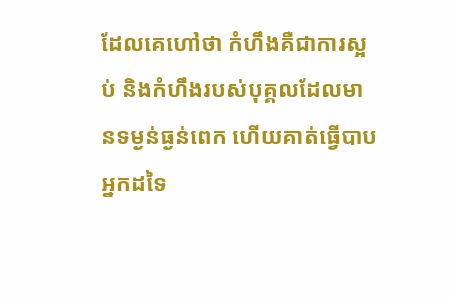ដែលគេហៅថា កំហឹងគឺជាការស្អប់ និងកំហឹងរបស់បុគ្គលដែលមានទម្ងន់ធ្ងន់ពេក ហើយគាត់ធ្វើបាបអ្នកដទៃ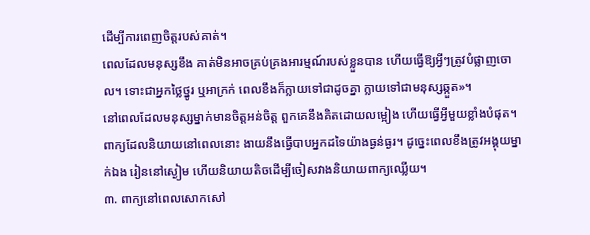ដើម្បីការពេញចិត្តរបស់គាត់។
ពេលដែលមនុស្សខឹង គាត់មិនអាចគ្រប់គ្រងអារម្មណ៍របស់ខ្លួនបាន ហើយធ្វើឱ្យអ្វីៗត្រូវបំផ្លាញចោល។ ទោះជាអ្នកថ្លៃថ្នូរ ឬអាក្រក់ ពេលខឹងក៏ក្លាយទៅជាដូចគ្នា ក្លាយទៅជាមនុស្សឆ្កួត»។
នៅពេលដែលមនុស្សម្នាក់មានចិត្តអន់ចិត្ត ពួកគេនឹងគិតដោយលម្អៀង ហើយធ្វើអ្វីមួយខ្លាំងបំផុត។ ពាក្យដែលនិយាយនៅពេលនោះ ងាយនឹងធ្វើបាបអ្នកដទៃយ៉ាងធ្ងន់ធ្ងរ។ ដូច្នេះពេលខឹងត្រូវអង្គុយម្នាក់ឯង រៀននៅស្ងៀម ហើយនិយាយតិចដើម្បីចៀសវាងនិយាយពាក្យឈ្លើយ។
៣. ពាក្យនៅពេលសោកសៅ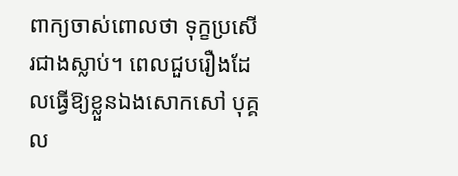ពាក្យចាស់ពោលថា ទុក្ខប្រសើរជាងស្លាប់។ ពេលជួបរឿងដែលធ្វើឱ្យខ្លួនឯងសោកសៅ បុគ្គល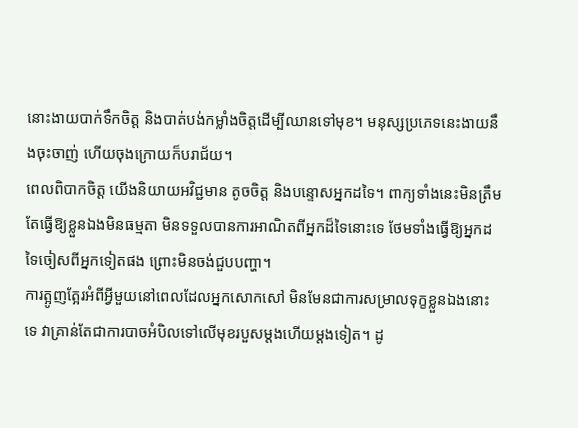នោះងាយបាក់ទឹកចិត្ត និងបាត់បង់កម្លាំងចិត្តដើម្បីឈានទៅមុខ។ មនុស្សប្រភេទនេះងាយនឹងចុះចាញ់ ហើយចុងក្រោយក៏បរាជ័យ។
ពេលពិបាកចិត្ត យើងនិយាយអវិជ្ជមាន តូចចិត្ត និងបន្ទោសអ្នកដទៃ។ ពាក្យទាំងនេះមិនត្រឹមតែធ្វើឱ្យខ្លួនឯងមិនធម្មតា មិនទទួលបានការអាណិតពីអ្នកដ៏ទៃនោះទេ ថែមទាំងធ្វើឱ្យអ្នកដទៃចៀសពីអ្នកទៀតផង ព្រោះមិនចង់ជួបបញ្ហា។
ការត្អូញត្អែរអំពីអ្វីមួយនៅពេលដែលអ្នកសោកសៅ មិនមែនជាការសម្រាលទុក្ខខ្លួនឯងនោះទេ វាគ្រាន់តែជាការបាចអំបិលទៅលើមុខរបួសម្តងហើយម្តងទៀត។ ដូ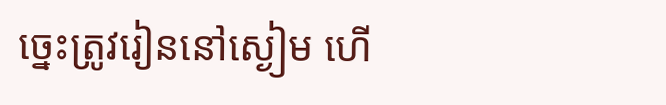ច្នេះត្រូវរៀននៅស្ងៀម ហើ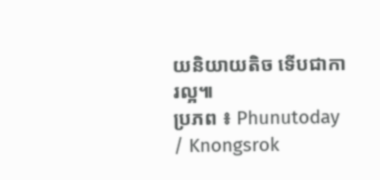យនិយាយតិច ទើបជាការល្អ៕
ប្រភព ៖ Phunutoday / Knongsrok